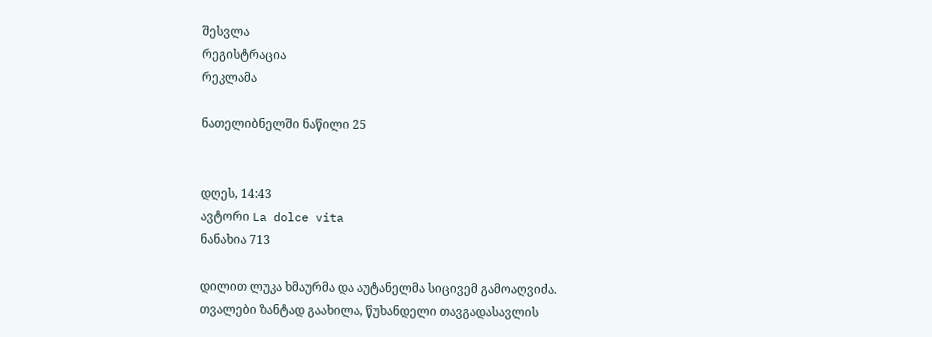შესვლა
რეგისტრაცია
რეკლამა

ნათელიბნელში ნაწილი 25


დღეს, 14:43
ავტორი La dolce vita
ნანახია 713

დილით ლუკა ხმაურმა და აუტანელმა სიცივემ გამოაღვიძა. თვალები ზანტად გაახილა, წუხანდელი თავგადასავლის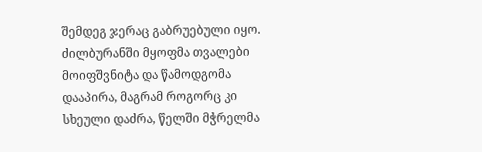შემდეგ ჯერაც გაბრუებული იყო. ძილბურანში მყოფმა თვალები მოიფშვნიტა და წამოდგომა დააპირა, მაგრამ როგორც კი სხეული დაძრა, წელში მჭრელმა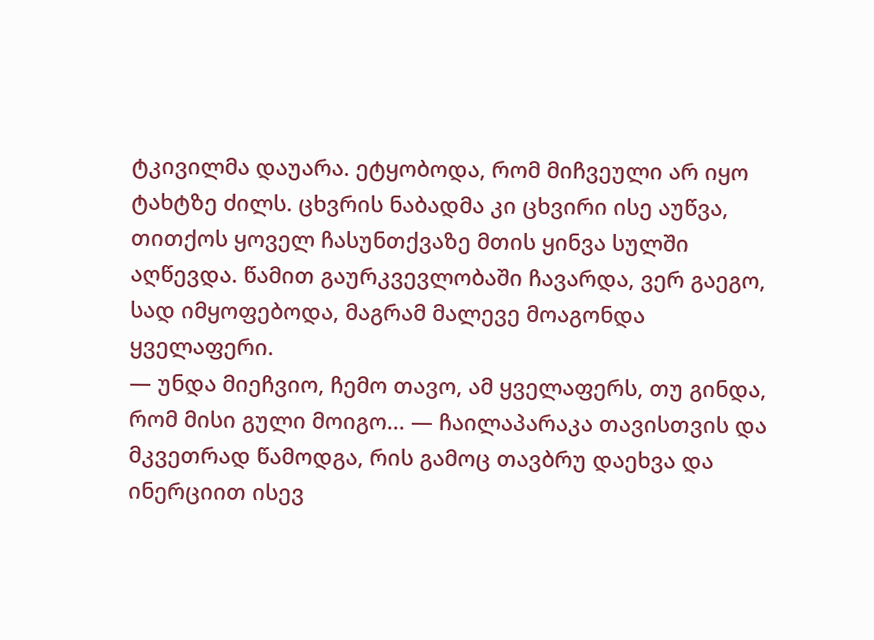ტკივილმა დაუარა. ეტყობოდა, რომ მიჩვეული არ იყო ტახტზე ძილს. ცხვრის ნაბადმა კი ცხვირი ისე აუწვა, თითქოს ყოველ ჩასუნთქვაზე მთის ყინვა სულში აღწევდა. წამით გაურკვევლობაში ჩავარდა, ვერ გაეგო, სად იმყოფებოდა, მაგრამ მალევე მოაგონდა ყველაფერი.
— უნდა მიეჩვიო, ჩემო თავო, ამ ყველაფერს, თუ გინდა, რომ მისი გული მოიგო... — ჩაილაპარაკა თავისთვის და მკვეთრად წამოდგა, რის გამოც თავბრუ დაეხვა და ინერციით ისევ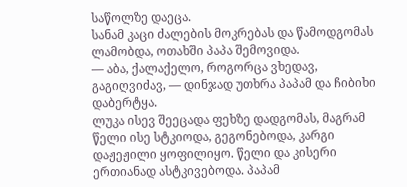საწოლზე დაეცა.
სანამ კაცი ძალების მოკრებას და წამოდგომას ლამობდა, ოთახში პაპა შემოვიდა.
— აბა, ქალაქელო, როგორცა ვხედავ, გაგიღვიძავ, — დინჯად უთხრა პაპამ და ჩიბიხი დაბერტყა.
ლუკა ისევ შეეცადა ფეხზე დადგომას, მაგრამ წელი ისე სტკიოდა, გეგონებოდა, კარგი დაჟეჟილი ყოფილიყო. წელი და კისერი ერთიანად ასტკივებოდა. პაპამ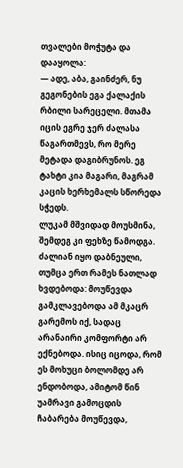თვალები მოჭუტა და დააყოლა:
— ადე, აბა, გაინძერ, ნუ გეგონების ეგა ქალაქის რბილი სარეცელი. მთამა იცის ეგრე ჯერ ძალასა წაგართმევს, რო მერე მეტადა დაგიბრუნოს. ეგ ტახტი კია მაგარი, მაგრამ კაცის ხერხემალს სწორედა სჭედს.
ლუკამ მშვიდად მოუსმინა, შემდეგ კი ფეხზე წამოდგა. ძალიან იყო დაბნეული, თუმცა ერთ რამეს ნათლად ხვდებოდა: მოუწევდა გამკლავებოდა ამ მკაცრ გარემოს იქ, სადაც არანაირი კომფორტი არ ექნებოდა. ისიც იცოდა, რომ ეს მოხუცი ბოლომდე არ ენდობოდა, ამიტომ წინ უამრავი გამოცდის ჩაბარება მოუწევდა,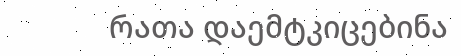რათა დაემტკიცებინა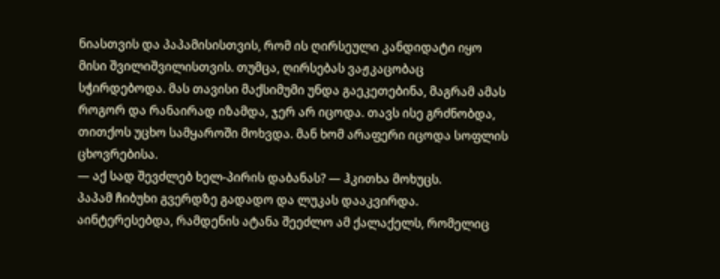ნიასთვის და პაპამისისთვის, რომ ის ღირსეული კანდიდატი იყო მისი შვილიშვილისთვის. თუმცა, ღირსებას ვაჟკაცობაც სჭირდებოდა. მას თავისი მაქსიმუმი უნდა გაეკეთებინა, მაგრამ ამას როგორ და რანაირად იზამდა, ჯერ არ იცოდა. თავს ისე გრძნობდა, თითქოს უცხო სამყაროში მოხვდა. მან ხომ არაფერი იცოდა სოფლის ცხოვრებისა.
— აქ სად შევძლებ ხელ-პირის დაბანას? — ჰკითხა მოხუცს.
პაპამ ჩიბუხი გვერდზე გადადო და ლუკას დააკვირდა. აინტერესებდა, რამდენის ატანა შეეძლო ამ ქალაქელს, რომელიც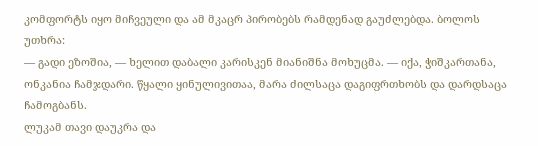კომფორტს იყო მიჩვეული და ამ მკაცრ პირობებს რამდენად გაუძლებდა. ბოლოს უთხრა:
— გადი ეზოშია, — ხელით დაბალი კარისკენ მიანიშნა მოხუცმა. — იქა, ჭიშკართანა, ონკანია ჩამჯდარი. წყალი ყინულივითაა, მარა ძილსაცა დაგიფრთხობს და დარდსაცა ჩამოგბანს.
ლუკამ თავი დაუკრა და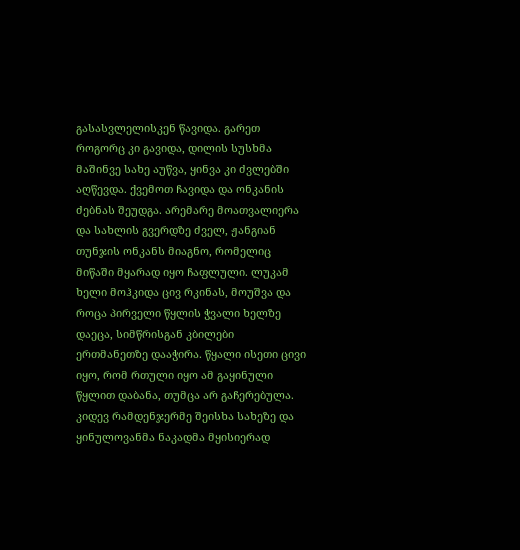გასასვლელისკენ წავიდა. გარეთ როგორც კი გავიდა, დილის სუსხმა მაშინვე სახე აუწვა, ყინვა კი ძვლებში აღწევდა. ქვემოთ ჩავიდა და ონკანის ძებნას შეუდგა. არემარე მოათვალიერა და სახლის გვერდზე ძველ, ჟანგიან თუნჯის ონკანს მიაგნო, რომელიც მიწაში მყარად იყო ჩაფლული. ლუკამ ხელი მოჰკიდა ცივ რკინას, მოუშვა და როცა პირველი წყლის ჭვალი ხელზე დაეცა, სიმწრისგან კბილები ერთმანეთზე დააჭირა. წყალი ისეთი ცივი იყო, რომ რთული იყო ამ გაყინული წყლით დაბანა, თუმცა არ გაჩერებულა. კიდევ რამდენჯერმე შეისხა სახეზე და ყინულოვანმა ნაკადმა მყისიერად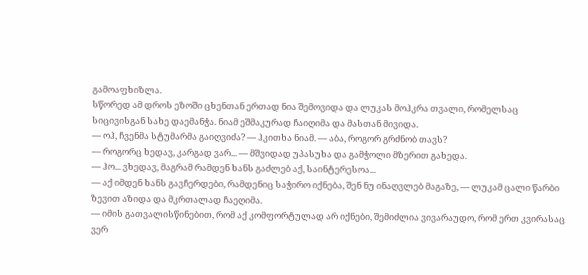გამოაფხიზლა.
სწორედ ამ დროს ეზოში ცხენთან ერთად ნია შემოვიდა და ლუკას მოჰკრა თვალი, რომელსაც სიცივისგან სახე დაემანჭა. ნიამ ეშმაკურად ჩაიღიმა და მასთან მივიდა.
— ოჰ, ჩვენმა სტუმარმა გაიღვიძა? — ჰკითხა ნიამ. — აბა, როგორ გრძნობ თავს?
— როგორც ხედავ, კარგად ვარ... — მშვიდად უპასუხა და გამჭოლი მზერით გახედა.
— ჰო... ვხედავ, მაგრამ რამდენ ხანს გაძლებ აქ, საინტერესოა...
— აქ იმდენ ხანს გავჩერდები, რამდენიც საჭირო იქნება, შენ ნუ ინაღვლებ მაგაზე, — ლუკამ ცალი წარბი ზევით აზიდა და მკრთალად ჩაეღიმა.
— იმის გათვალისწინებით, რომ აქ კომფორტულად არ იქნები, შემიძლია ვივარაუდო, რომ ერთ კვირასაც ვერ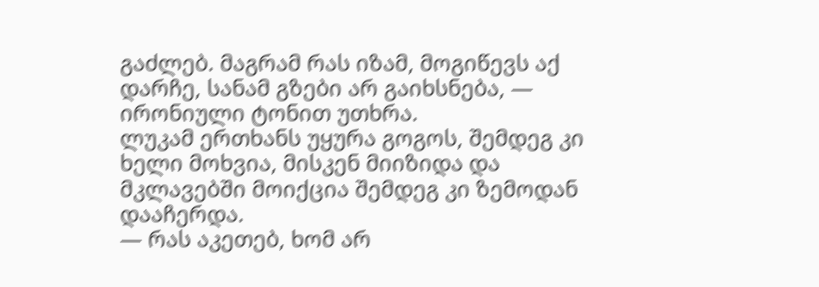გაძლებ. მაგრამ რას იზამ, მოგიწევს აქ დარჩე, სანამ გზები არ გაიხსნება, — ირონიული ტონით უთხრა.
ლუკამ ერთხანს უყურა გოგოს, შემდეგ კი ხელი მოხვია, მისკენ მიიზიდა და მკლავებში მოიქცია შემდეგ კი ზემოდან დააჩერდა.
— რას აკეთებ, ხომ არ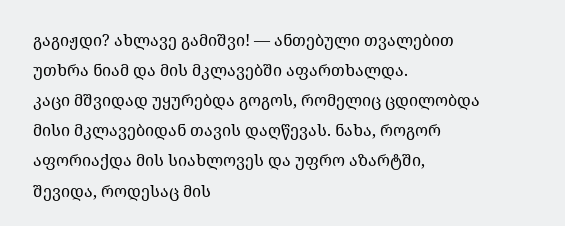გაგიჟდი? ახლავე გამიშვი! — ანთებული თვალებით უთხრა ნიამ და მის მკლავებში აფართხალდა.
კაცი მშვიდად უყურებდა გოგოს, რომელიც ცდილობდა მისი მკლავებიდან თავის დაღწევას. ნახა, როგორ აფორიაქდა მის სიახლოვეს და უფრო აზარტში, შევიდა, როდესაც მის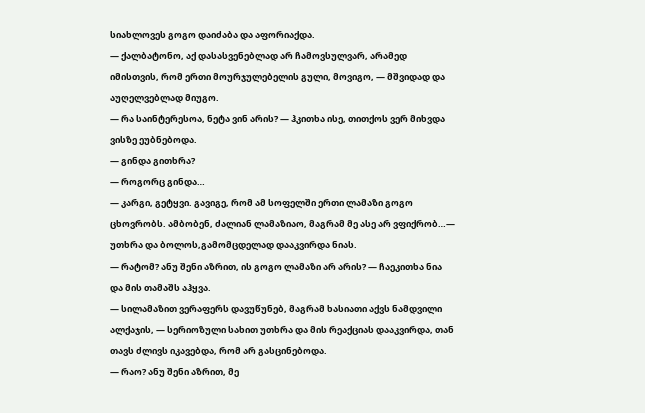სიახლოვეს გოგო დაიძაბა და აფორიაქდა.
— ქალბატონო, აქ დასასვენებლად არ ჩამოვსულვარ, არამედ იმისთვის, რომ ერთი მოურჯულებელის გული, მოვიგო, — მშვიდად და აუღელვებლად მიუგო.
— რა საინტერესოა, ნეტა ვინ არის? — ჰკითხა ისე, თითქოს ვერ მიხვდა ვისზე ეუბნებოდა.
— გინდა გითხრა?
— როგორც გინდა…
— კარგი, გეტყვი. გავიგე, რომ ამ სოფელში ერთი ლამაზი გოგო ცხოვრობს. ამბობენ, ძალიან ლამაზიაო, მაგრამ მე ასე არ ვფიქრობ…— უთხრა და ბოლოს,გამომცდელად დააკვირდა ნიას.
— რატომ? ანუ შენი აზრით, ის გოგო ლამაზი არ არის? — ჩაეკითხა ნია და მის თამაშს აჰყვა.
— სილამაზით ვერაფერს დავუწუნებ, მაგრამ ხასიათი აქვს ნამდვილი ალქაჯის, — სერიოზული სახით უთხრა და მის რეაქციას დააკვირდა, თან თავს ძლივს იკავებდა, რომ არ გასცინებოდა.
— რაო? ანუ შენი აზრით, მე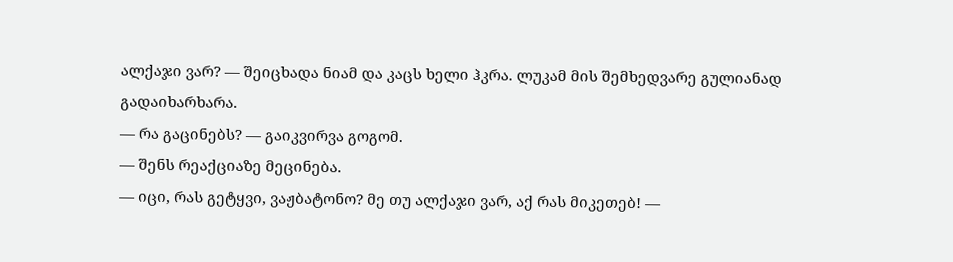ალქაჯი ვარ? — შეიცხადა ნიამ და კაცს ხელი ჰკრა. ლუკამ მის შემხედვარე გულიანად გადაიხარხარა.
— რა გაცინებს? — გაიკვირვა გოგომ.
— შენს რეაქციაზე მეცინება.
— იცი, რას გეტყვი, ვაჟბატონო? მე თუ ალქაჯი ვარ, აქ რას მიკეთებ! —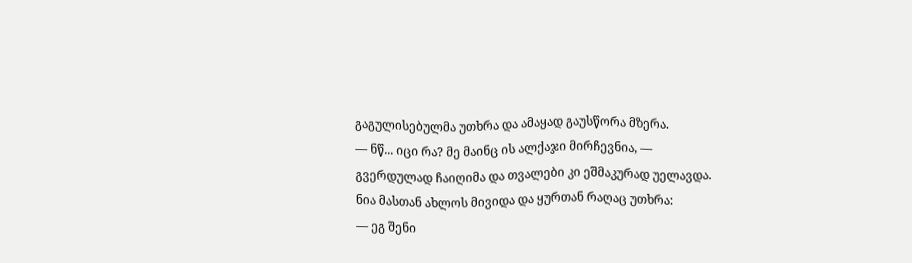გაგულისებულმა უთხრა და ამაყად გაუსწორა მზერა.
— ნწ... იცი რა? მე მაინც ის ალქაჯი მირჩევნია, — გვერდულად ჩაიღიმა და თვალები კი ეშმაკურად უელავდა.
ნია მასთან ახლოს მივიდა და ყურთან რაღაც უთხრა:
— ეგ შენი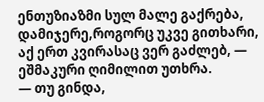ენთუზიაზმი სულ მალე გაქრება, დამიჯერე,როგორც უკვე გითხარი, აქ ერთ კვირასაც ვერ გაძლებ, — ეშმაკური ღიმილით უთხრა.
— თუ გინდა,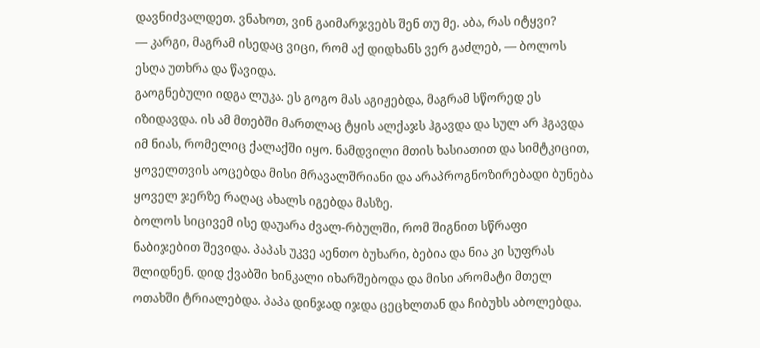დავნიძვალდეთ. ვნახოთ, ვინ გაიმარჯვებს შენ თუ მე. აბა, რას იტყვი?
— კარგი, მაგრამ ისედაც ვიცი, რომ აქ დიდხანს ვერ გაძლებ, — ბოლოს ესღა უთხრა და წავიდა.
გაოგნებული იდგა ლუკა. ეს გოგო მას აგიჟებდა, მაგრამ სწორედ ეს იზიდავდა. ის ამ მთებში მართლაც ტყის ალქაჯს ჰგავდა და სულ არ ჰგავდა იმ ნიას, რომელიც ქალაქში იყო. ნამდვილი მთის ხასიათით და სიმტკიცით, ყოველთვის აოცებდა მისი მრავალშრიანი და არაპროგნოზირებადი ბუნება ყოველ ჯერზე რაღაც ახალს იგებდა მასზე.
ბოლოს სიცივემ ისე დაუარა ძვალ-რბულში, რომ შიგნით სწრაფი ნაბიჯებით შევიდა. პაპას უკვე აენთო ბუხარი, ბებია და ნია კი სუფრას შლიდნენ. დიდ ქვაბში ხინკალი იხარშებოდა და მისი არომატი მთელ ოთახში ტრიალებდა. პაპა დინჯად იჯდა ცეცხლთან და ჩიბუხს აბოლებდა.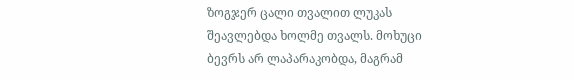ზოგჯერ ცალი თვალით ლუკას შეავლებდა ხოლმე თვალს. მოხუცი ბევრს არ ლაპარაკობდა, მაგრამ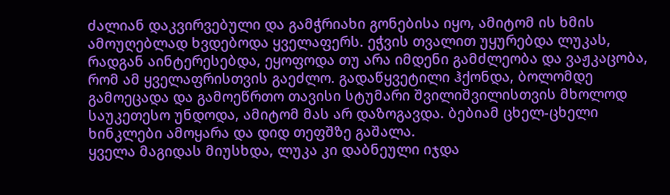ძალიან დაკვირვებული და გამჭრიახი გონებისა იყო, ამიტომ ის ხმის ამოუღებლად ხვდებოდა ყველაფერს. ეჭვის თვალით უყურებდა ლუკას, რადგან აინტერესებდა, ეყოფოდა თუ არა იმდენი გამძლეობა და ვაჟკაცობა, რომ ამ ყველაფრისთვის გაეძლო. გადაწყვეტილი ჰქონდა, ბოლომდე გამოეცადა და გამოეწრთო თავისი სტუმარი შვილიშვილისთვის მხოლოდ საუკეთესო უნდოდა, ამიტომ მას არ დაზოგავდა. ბებიამ ცხელ-ცხელი ხინკლები ამოყარა და დიდ თეფშზე გაშალა.
ყველა მაგიდას მიუსხდა, ლუკა კი დაბნეული იჯდა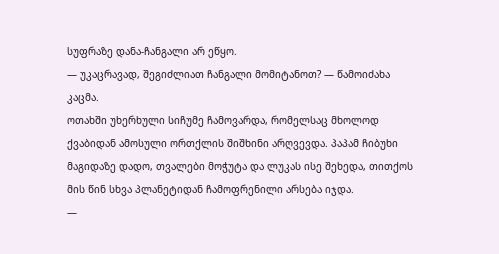სუფრაზე დანა-ჩანგალი არ ეწყო.
— უკაცრავად, შეგიძლიათ ჩანგალი მომიტანოთ? — წამოიძახა კაცმა.
ოთახში უხერხული სიჩუმე ჩამოვარდა, რომელსაც მხოლოდ ქვაბიდან ამოსული ორთქლის შიშხინი არღვევდა. პაპამ ჩიბუხი მაგიდაზე დადო, თვალები მოჭუტა და ლუკას ისე შეხედა, თითქოს მის წინ სხვა პლანეტიდან ჩამოფრენილი არსება იჯდა.
—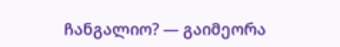ჩანგალიო? — გაიმეორა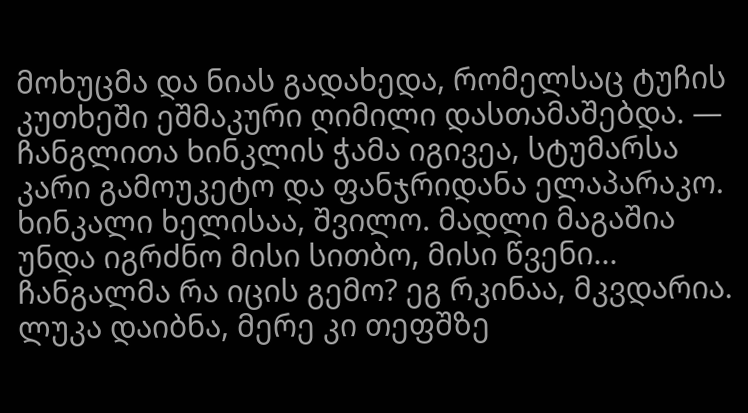მოხუცმა და ნიას გადახედა, რომელსაც ტუჩის კუთხეში ეშმაკური ღიმილი დასთამაშებდა. — ჩანგლითა ხინკლის ჭამა იგივეა, სტუმარსა კარი გამოუკეტო და ფანჯრიდანა ელაპარაკო. ხინკალი ხელისაა, შვილო. მადლი მაგაშია უნდა იგრძნო მისი სითბო, მისი წვენი... ჩანგალმა რა იცის გემო? ეგ რკინაა, მკვდარია.
ლუკა დაიბნა, მერე კი თეფშზე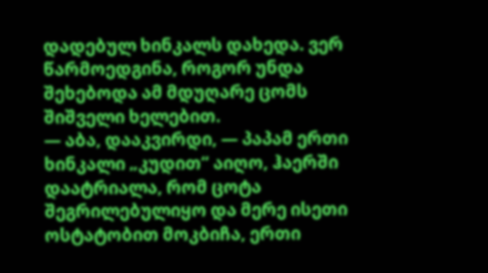დადებულ ხინკალს დახედა. ვერ წარმოედგინა, როგორ უნდა შეხებოდა ამ მდუღარე ცომს შიშველი ხელებით.
— აბა, დააკვირდი, — პაპამ ერთი ხინკალი „კუდით“ აიღო, ჰაერში დაატრიალა, რომ ცოტა შეგრილებულიყო და მერე ისეთი ოსტატობით მოკბიჩა, ერთი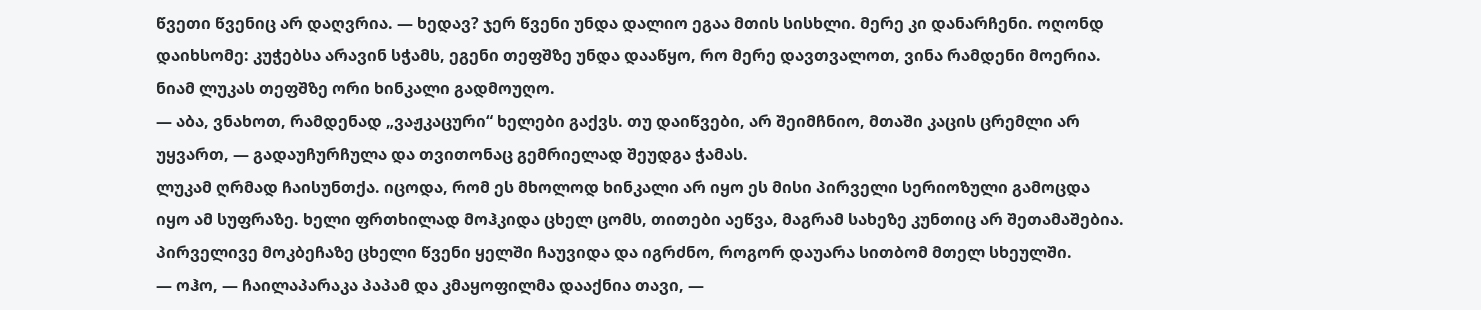წვეთი წვენიც არ დაღვრია. — ხედავ? ჯერ წვენი უნდა დალიო ეგაა მთის სისხლი. მერე კი დანარჩენი. ოღონდ დაიხსომე: კუჭებსა არავინ სჭამს, ეგენი თეფშზე უნდა დააწყო, რო მერე დავთვალოთ, ვინა რამდენი მოერია.
ნიამ ლუკას თეფშზე ორი ხინკალი გადმოუღო.
— აბა, ვნახოთ, რამდენად „ვაჟკაცური“ ხელები გაქვს. თუ დაიწვები, არ შეიმჩნიო, მთაში კაცის ცრემლი არ უყვართ, — გადაუჩურჩულა და თვითონაც გემრიელად შეუდგა ჭამას.
ლუკამ ღრმად ჩაისუნთქა. იცოდა, რომ ეს მხოლოდ ხინკალი არ იყო ეს მისი პირველი სერიოზული გამოცდა იყო ამ სუფრაზე. ხელი ფრთხილად მოჰკიდა ცხელ ცომს, თითები აეწვა, მაგრამ სახეზე კუნთიც არ შეთამაშებია. პირველივე მოკბეჩაზე ცხელი წვენი ყელში ჩაუვიდა და იგრძნო, როგორ დაუარა სითბომ მთელ სხეულში.
— ოჰო, — ჩაილაპარაკა პაპამ და კმაყოფილმა დააქნია თავი, —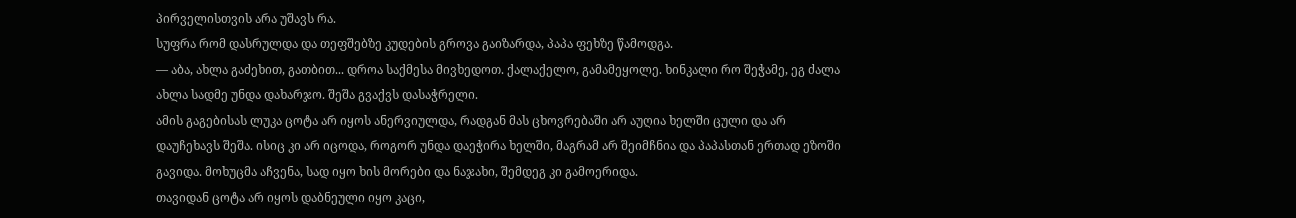პირველისთვის არა უშავს რა.
სუფრა რომ დასრულდა და თეფშებზე კუდების გროვა გაიზარდა, პაპა ფეხზე წამოდგა.
— აბა, ახლა გაძეხით, გათბით... დროა საქმესა მივხედოთ. ქალაქელო, გამამეყოლე. ხინკალი რო შეჭამე, ეგ ძალა ახლა სადმე უნდა დახარჯო. შეშა გვაქვს დასაჭრელი.
ამის გაგებისას ლუკა ცოტა არ იყოს ანერვიულდა, რადგან მას ცხოვრებაში არ აუღია ხელში ცული და არ დაუჩეხავს შეშა. ისიც კი არ იცოდა, როგორ უნდა დაეჭირა ხელში, მაგრამ არ შეიმჩნია და პაპასთან ერთად ეზოში გავიდა. მოხუცმა აჩვენა, სად იყო ხის მორები და ნაჯახი, შემდეგ კი გამოერიდა.
თავიდან ცოტა არ იყოს დაბნეული იყო კაცი,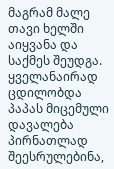მაგრამ მალე თავი ხელში აიყვანა და საქმეს შეუდგა. ყველანაირად ცდილობდა პაპას მიცემული დავალება პირნათლად შეესრულებინა,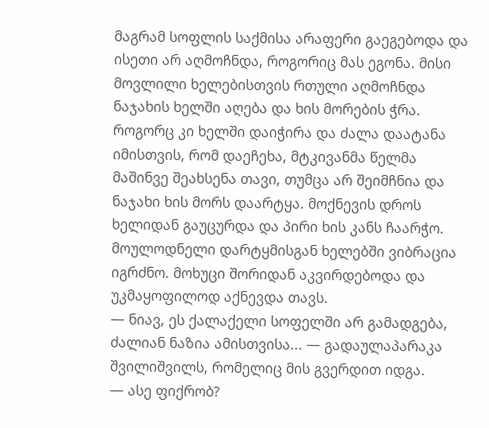მაგრამ სოფლის საქმისა არაფერი გაეგებოდა და ისეთი არ აღმოჩნდა, როგორიც მას ეგონა. მისი მოვლილი ხელებისთვის რთული აღმოჩნდა ნაჯახის ხელში აღება და ხის მორების ჭრა. როგორც კი ხელში დაიჭირა და ძალა დაატანა იმისთვის, რომ დაეჩეხა, მტკივანმა წელმა მაშინვე შეახსენა თავი, თუმცა არ შეიმჩნია და ნაჯახი ხის მორს დაარტყა. მოქნევის დროს ხელიდან გაუცურდა და პირი ხის კანს ჩაარჭო. მოულოდნელი დარტყმისგან ხელებში ვიბრაცია იგრძნო. მოხუცი შორიდან აკვირდებოდა და უკმაყოფილოდ აქნევდა თავს.
— ნიავ, ეს ქალაქელი სოფელში არ გამადგება, ძალიან ნაზია ამისთვისა... — გადაულაპარაკა შვილიშვილს, რომელიც მის გვერდით იდგა.
— ასე ფიქრობ?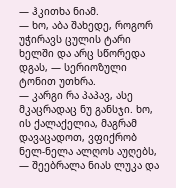— ჰკითხა ნიამ.
— ხო, აბა შახედე, როგორ უჭირავს ცულის ტარი ხელში და არც სწორედა დგას, — სერიოზული ტონით უთხრა.
— კარგი რა პაპავ, ასე მკაცრადაც ნუ განსჯი. ხო, ის ქალაქელია, მაგრამ დავაცადოთ, ვფიქრობ ნელ-ნელა ალღოს აუღებს, — შეებრალა ნიას ლუკა და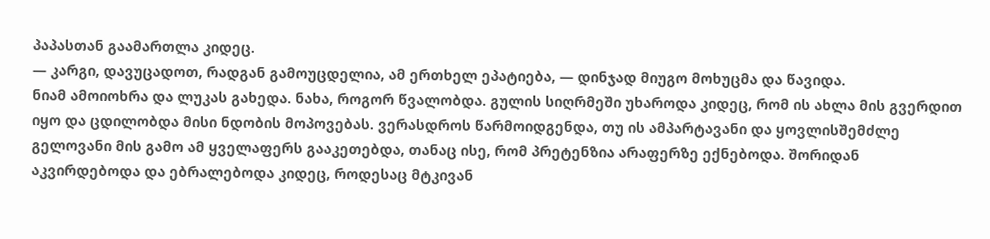პაპასთან გაამართლა კიდეც.
— კარგი, დავუცადოთ, რადგან გამოუცდელია, ამ ერთხელ ეპატიება, — დინჯად მიუგო მოხუცმა და წავიდა.
ნიამ ამოიოხრა და ლუკას გახედა. ნახა, როგორ წვალობდა. გულის სიღრმეში უხაროდა კიდეც, რომ ის ახლა მის გვერდით იყო და ცდილობდა მისი ნდობის მოპოვებას. ვერასდროს წარმოიდგენდა, თუ ის ამპარტავანი და ყოვლისშემძლე გელოვანი მის გამო ამ ყველაფერს გააკეთებდა, თანაც ისე, რომ პრეტენზია არაფერზე ექნებოდა. შორიდან აკვირდებოდა და ებრალებოდა კიდეც, როდესაც მტკივან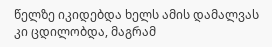წელზე იკიდებდა ხელს ამის დამალვას კი ცდილობდა, მაგრამ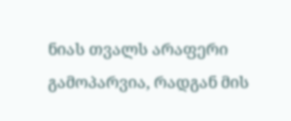ნიას თვალს არაფერი გამოპარვია, რადგან მის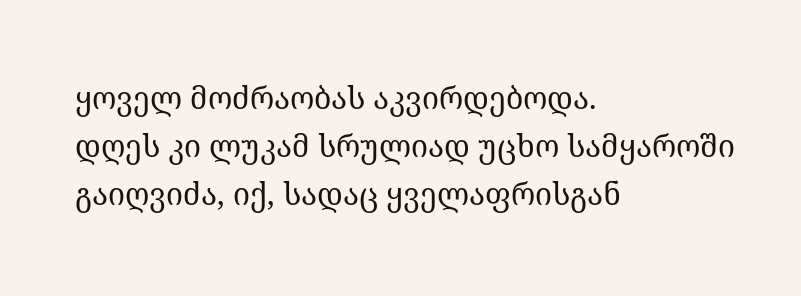ყოველ მოძრაობას აკვირდებოდა.
დღეს კი ლუკამ სრულიად უცხო სამყაროში გაიღვიძა, იქ, სადაც ყველაფრისგან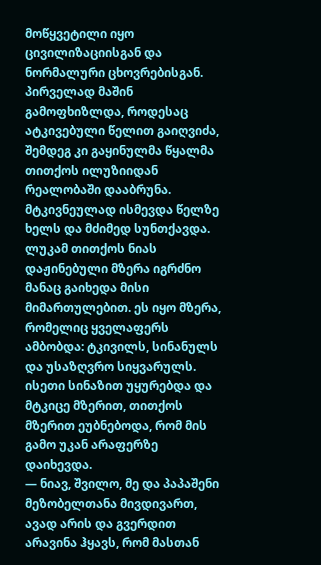მოწყვეტილი იყო ცივილიზაციისგან და ნორმალური ცხოვრებისგან. პირველად მაშინ გამოფხიზლდა, როდესაც ატკივებული წელით გაიღვიძა, შემდეგ კი გაყინულმა წყალმა თითქოს ილუზიიდან რეალობაში დააბრუნა. მტკივნეულად ისმევდა წელზე ხელს და მძიმედ სუნთქავდა. ლუკამ თითქოს ნიას დაჟინებული მზერა იგრძნო მანაც გაიხედა მისი მიმართულებით. ეს იყო მზერა, რომელიც ყველაფერს ამბობდა: ტკივილს, სინანულს და უსაზღვრო სიყვარულს. ისეთი სინაზით უყურებდა და მტკიცე მზერით, თითქოს მზერით ეუბნებოდა, რომ მის გამო უკან არაფერზე დაიხევდა.
— ნიავ, შვილო, მე და პაპაშენი მეზობელთანა მივდივართ, ავად არის და გვერდით არავინა ჰყავს, რომ მასთან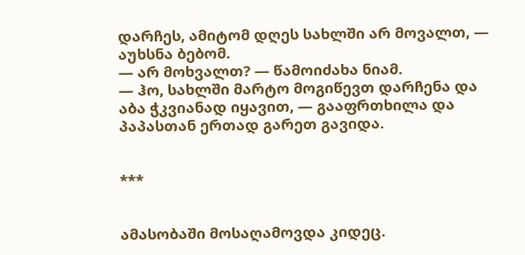დარჩეს, ამიტომ დღეს სახლში არ მოვალთ, — აუხსნა ბებომ.
— არ მოხვალთ? — წამოიძახა ნიამ.
— ჰო, სახლში მარტო მოგიწევთ დარჩენა და აბა ჭკვიანად იყავით, — გააფრთხილა და პაპასთან ერთად გარეთ გავიდა.


***


ამასობაში მოსაღამოვდა კიდეც.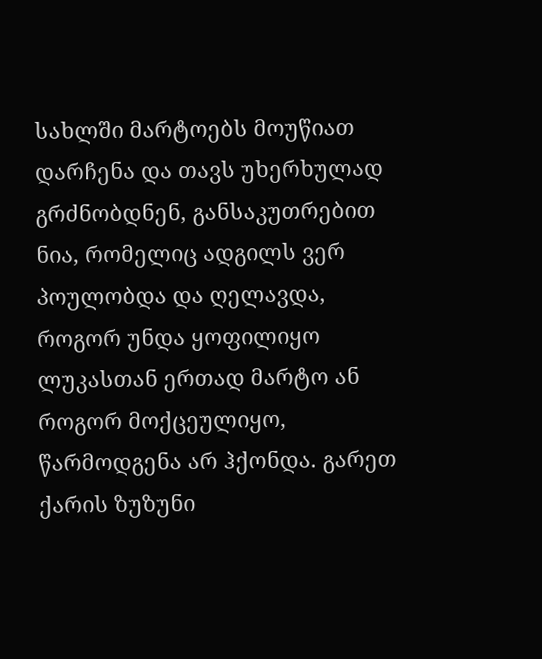სახლში მარტოებს მოუწიათ დარჩენა და თავს უხერხულად გრძნობდნენ, განსაკუთრებით ნია, რომელიც ადგილს ვერ პოულობდა და ღელავდა, როგორ უნდა ყოფილიყო ლუკასთან ერთად მარტო ან როგორ მოქცეულიყო, წარმოდგენა არ ჰქონდა. გარეთ ქარის ზუზუნი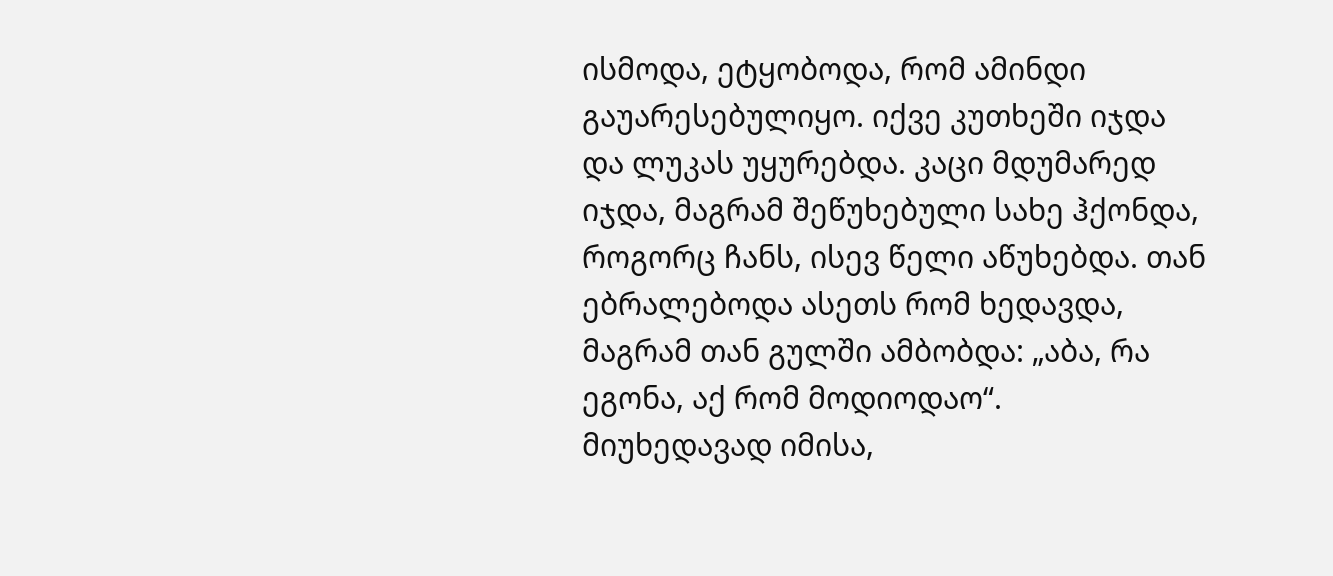ისმოდა, ეტყობოდა, რომ ამინდი გაუარესებულიყო. იქვე კუთხეში იჯდა და ლუკას უყურებდა. კაცი მდუმარედ იჯდა, მაგრამ შეწუხებული სახე ჰქონდა, როგორც ჩანს, ისევ წელი აწუხებდა. თან ებრალებოდა ასეთს რომ ხედავდა, მაგრამ თან გულში ამბობდა: „აბა, რა ეგონა, აქ რომ მოდიოდაო“.
მიუხედავად იმისა,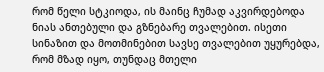რომ წელი სტკიოდა, ის მაინც ჩუმად აკვირდებოდა ნიას ანთებული და გზნებარე თვალებით. ისეთი სინაზით და მოთმინებით სავსე თვალებით უყურებდა, რომ მზად იყო, თუნდაც მთელი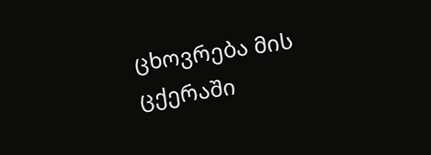ცხოვრება მის ცქერაში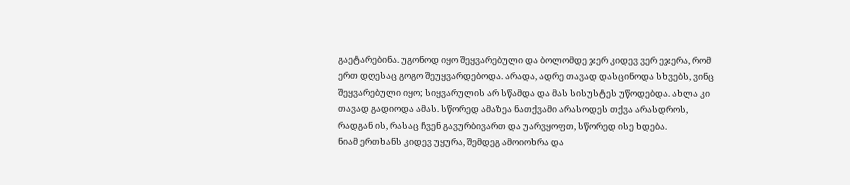გაეტარებინა. უგონოდ იყო შეყვარებული და ბოლომდე ჯერ კიდევ ვერ ეჯერა, რომ ერთ დღესაც გოგო შეუყვარდებოდა. არადა, ადრე თავად დასცინოდა სხვებს, ვინც შეყვარებული იყო; სიყვარულის არ სწამდა და მას სისუსტეს უწოდებდა. ახლა კი თავად გადიოდა ამას. სწორედ ამაზეა ნათქვამი არასოდეს თქვა არასდროს, რადგან ის, რასაც ჩვენ გავურბივართ და უარვყოფთ, სწორედ ისე ხდება.
ნიამ ერთხანს კიდევ უყურა, შემდეგ ამოიოხრა და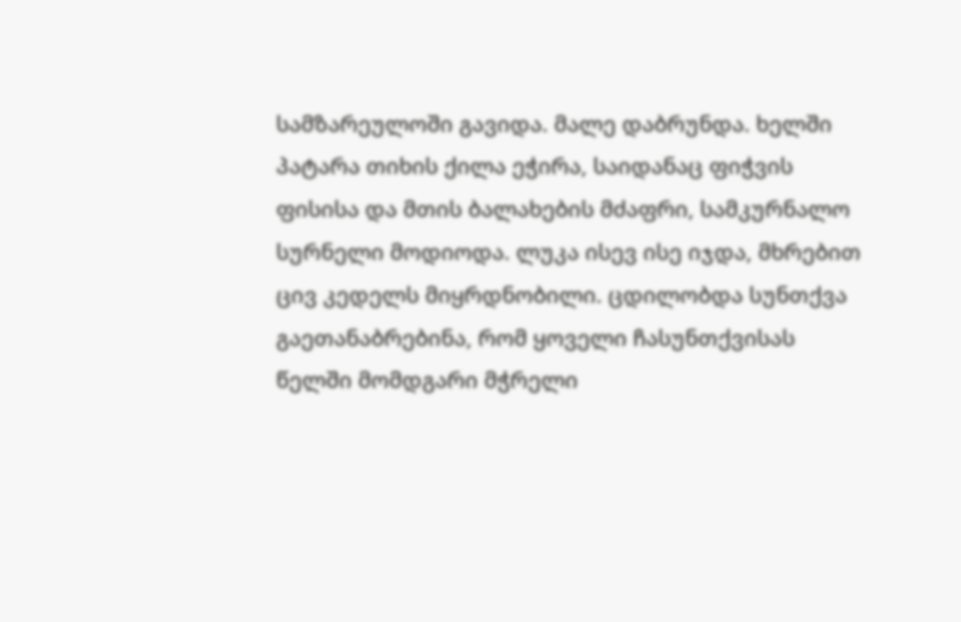სამზარეულოში გავიდა. მალე დაბრუნდა. ხელში პატარა თიხის ქილა ეჭირა, საიდანაც ფიჭვის ფისისა და მთის ბალახების მძაფრი, სამკურნალო სურნელი მოდიოდა. ლუკა ისევ ისე იჯდა, მხრებით ცივ კედელს მიყრდნობილი. ცდილობდა სუნთქვა გაეთანაბრებინა, რომ ყოველი ჩასუნთქვისას წელში მომდგარი მჭრელი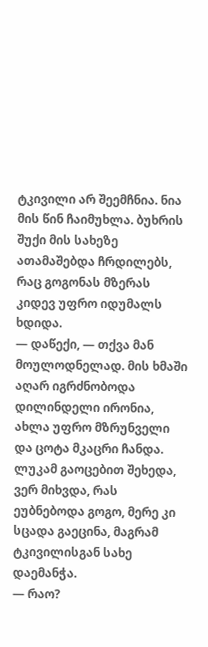ტკივილი არ შეემჩნია. ნია მის წინ ჩაიმუხლა. ბუხრის შუქი მის სახეზე ათამაშებდა ჩრდილებს, რაც გოგონას მზერას კიდევ უფრო იდუმალს ხდიდა.
— დაწექი, — თქვა მან მოულოდნელად. მის ხმაში აღარ იგრძნობოდა დილინდელი ირონია, ახლა უფრო მზრუნველი და ცოტა მკაცრი ჩანდა.
ლუკამ გაოცებით შეხედა, ვერ მიხვდა, რას ეუბნებოდა გოგო, მერე კი სცადა გაეცინა, მაგრამ ტკივილისგან სახე დაემანჭა.
— რაო?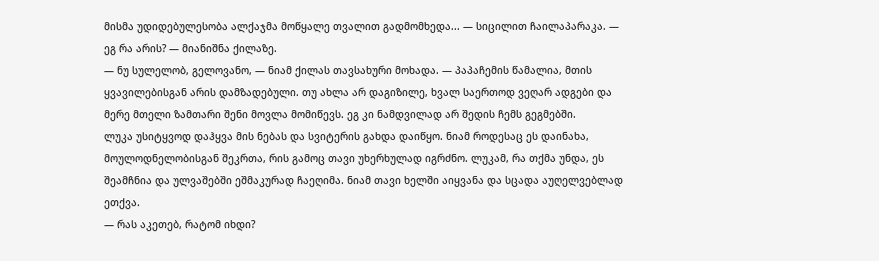მისმა უდიდებულესობა ალქაჯმა მოწყალე თვალით გადმომხედა... — სიცილით ჩაილაპარაკა. — ეგ რა არის? — მიანიშნა ქილაზე.
— ნუ სულელობ, გელოვანო, — ნიამ ქილას თავსახური მოხადა. — პაპაჩემის წამალია, მთის ყვავილებისგან არის დამზადებული. თუ ახლა არ დაგიზილე, ხვალ საერთოდ ვეღარ ადგები და მერე მთელი ზამთარი შენი მოვლა მომიწევს. ეგ კი ნამდვილად არ შედის ჩემს გეგმებში.
ლუკა უსიტყვოდ დაჰყვა მის ნებას და სვიტერის გახდა დაიწყო. ნიამ როდესაც ეს დაინახა, მოულოდნელობისგან შეკრთა, რის გამოც თავი უხერხულად იგრძნო. ლუკამ, რა თქმა უნდა, ეს შეამჩნია და ულვაშებში ეშმაკურად ჩაეღიმა. ნიამ თავი ხელში აიყვანა და სცადა აუღელვებლად ეთქვა.
— რას აკეთებ, რატომ იხდი?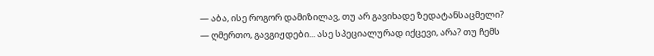— აბა, ისე როგორ დამიზილავ, თუ არ გავიხადე ზედატანსაცმელი?
— ღმერთო, გავგიჟდები... ასე სპეციალურად იქცევი, არა? თუ ჩემს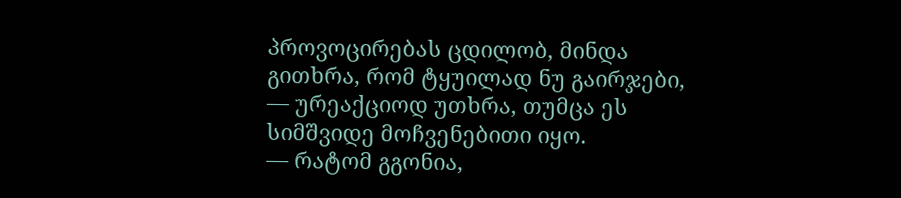პროვოცირებას ცდილობ, მინდა გითხრა, რომ ტყუილად ნუ გაირჯები, — ურეაქციოდ უთხრა, თუმცა ეს სიმშვიდე მოჩვენებითი იყო.
— რატომ გგონია,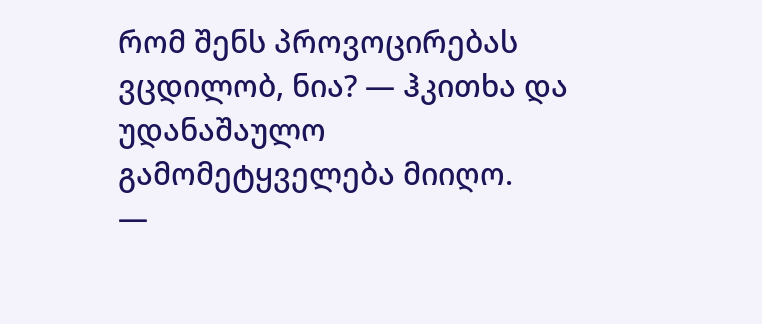რომ შენს პროვოცირებას ვცდილობ, ნია? — ჰკითხა და უდანაშაულო გამომეტყველება მიიღო.
—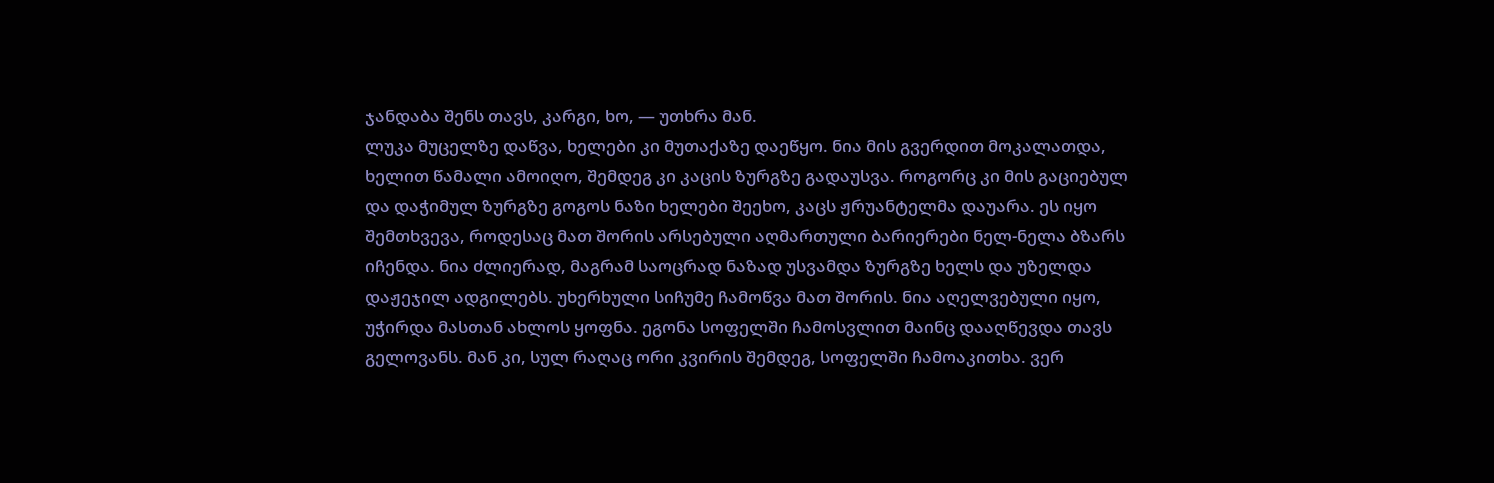ჯანდაბა შენს თავს, კარგი, ხო, — უთხრა მან.
ლუკა მუცელზე დაწვა, ხელები კი მუთაქაზე დაეწყო. ნია მის გვერდით მოკალათდა, ხელით წამალი ამოიღო, შემდეგ კი კაცის ზურგზე გადაუსვა. როგორც კი მის გაციებულ და დაჭიმულ ზურგზე გოგოს ნაზი ხელები შეეხო, კაცს ჟრუანტელმა დაუარა. ეს იყო შემთხვევა, როდესაც მათ შორის არსებული აღმართული ბარიერები ნელ-ნელა ბზარს იჩენდა. ნია ძლიერად, მაგრამ საოცრად ნაზად უსვამდა ზურგზე ხელს და უზელდა დაჟეჯილ ადგილებს. უხერხული სიჩუმე ჩამოწვა მათ შორის. ნია აღელვებული იყო, უჭირდა მასთან ახლოს ყოფნა. ეგონა სოფელში ჩამოსვლით მაინც დააღწევდა თავს გელოვანს. მან კი, სულ რაღაც ორი კვირის შემდეგ, სოფელში ჩამოაკითხა. ვერ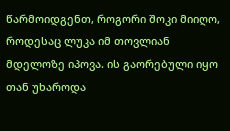წარმოიდგენთ, როგორი შოკი მიიღო, როდესაც ლუკა იმ თოვლიან მდელოზე იპოვა. ის გაორებული იყო თან უხაროდა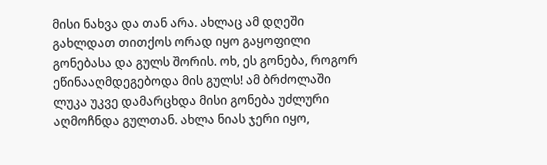მისი ნახვა და თან არა. ახლაც ამ დღეში გახლდათ თითქოს ორად იყო გაყოფილი გონებასა და გულს შორის. ოხ, ეს გონება, როგორ ეწინააღმდეგებოდა მის გულს! ამ ბრძოლაში ლუკა უკვე დამარცხდა მისი გონება უძლური აღმოჩნდა გულთან. ახლა ნიას ჯერი იყო,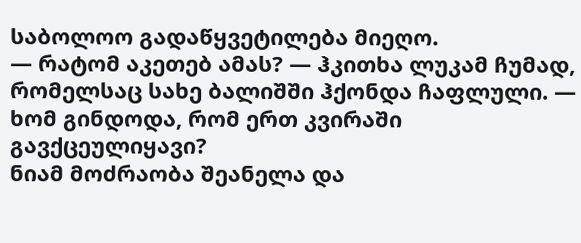საბოლოო გადაწყვეტილება მიეღო.
— რატომ აკეთებ ამას? — ჰკითხა ლუკამ ჩუმად, რომელსაც სახე ბალიშში ჰქონდა ჩაფლული. — ხომ გინდოდა, რომ ერთ კვირაში გავქცეულიყავი?
ნიამ მოძრაობა შეანელა და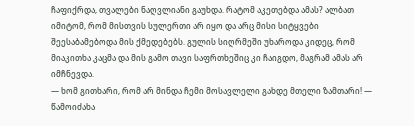ჩაფიქრდა, თვალები ნაღვლიანი გაუხდა. რატომ აკეთებდა ამას? ალბათ იმიტომ, რომ მისთვის სულერთი არ იყო და არც მისი სიტყვები შეესაბამებოდა მის ქმედებებს. გულის სიღრმეში უხაროდა კიდეც, რომ მიაკითხა კაცმა და მის გამო თავი საფრთხეშიც კი ჩაიგდო, მაგრამ ამას არ იმჩნევდა.
— ხომ გითხარი, რომ არ მინდა ჩემი მოსავლელი გახდე მთელი ზამთარი! — წამოიძახა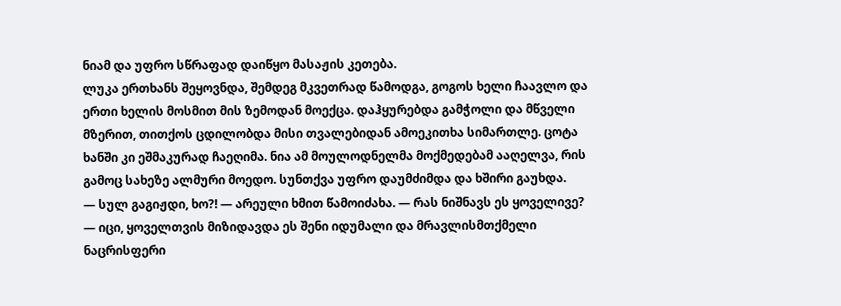ნიამ და უფრო სწრაფად დაიწყო მასაჟის კეთება.
ლუკა ერთხანს შეყოვნდა, შემდეგ მკვეთრად წამოდგა, გოგოს ხელი ჩაავლო და ერთი ხელის მოსმით მის ზემოდან მოექცა. დაჰყურებდა გამჭოლი და მწველი მზერით, თითქოს ცდილობდა მისი თვალებიდან ამოეკითხა სიმართლე. ცოტა ხანში კი ეშმაკურად ჩაეღიმა. ნია ამ მოულოდნელმა მოქმედებამ ააღელვა, რის გამოც სახეზე ალმური მოედო. სუნთქვა უფრო დაუმძიმდა და ხშირი გაუხდა.
— სულ გაგიჟდი, ხო?! — არეული ხმით წამოიძახა. — რას ნიშნავს ეს ყოველივე?
— იცი, ყოველთვის მიზიდავდა ეს შენი იდუმალი და მრავლისმთქმელი ნაცრისფერი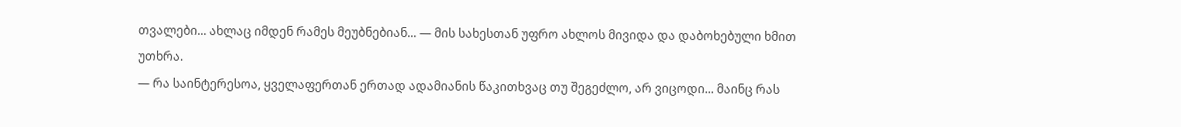თვალები... ახლაც იმდენ რამეს მეუბნებიან... — მის სახესთან უფრო ახლოს მივიდა და დაბოხებული ხმით უთხრა.
— რა საინტერესოა, ყველაფერთან ერთად ადამიანის წაკითხვაც თუ შეგეძლო, არ ვიცოდი... მაინც რას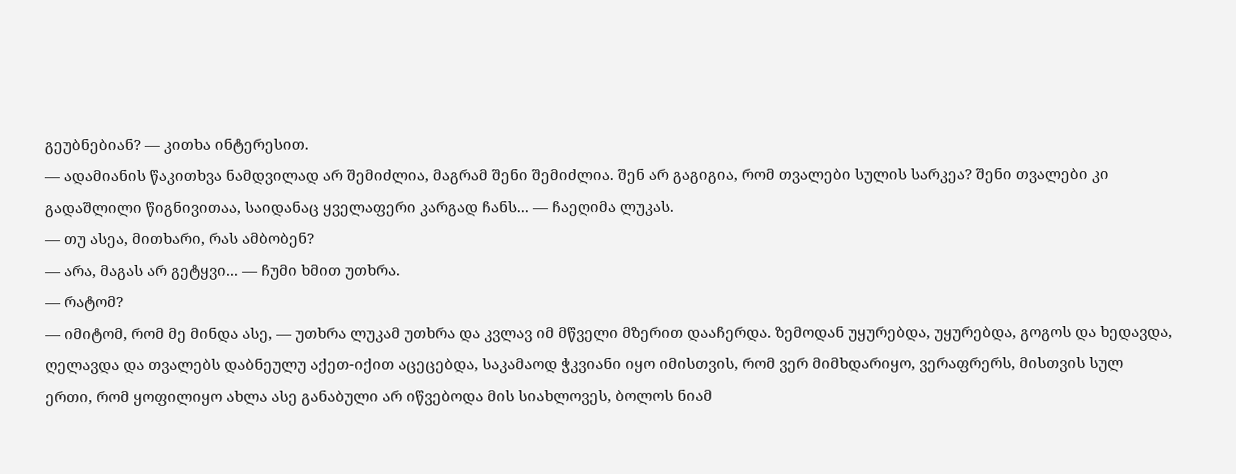გეუბნებიან? — კითხა ინტერესით.
— ადამიანის წაკითხვა ნამდვილად არ შემიძლია, მაგრამ შენი შემიძლია. შენ არ გაგიგია, რომ თვალები სულის სარკეა? შენი თვალები კი გადაშლილი წიგნივითაა, საიდანაც ყველაფერი კარგად ჩანს... — ჩაეღიმა ლუკას.
— თუ ასეა, მითხარი, რას ამბობენ?
— არა, მაგას არ გეტყვი... — ჩუმი ხმით უთხრა.
— რატომ?
— იმიტომ, რომ მე მინდა ასე, — უთხრა ლუკამ უთხრა და კვლავ იმ მწველი მზერით დააჩერდა. ზემოდან უყურებდა, უყურებდა, გოგოს და ხედავდა, ღელავდა და თვალებს დაბნეულუ აქეთ-იქით აცეცებდა, საკამაოდ ჭკვიანი იყო იმისთვის, რომ ვერ მიმხდარიყო, ვერაფრერს, მისთვის სულ ერთი, რომ ყოფილიყო ახლა ასე განაბული არ იწვებოდა მის სიახლოვეს, ბოლოს ნიამ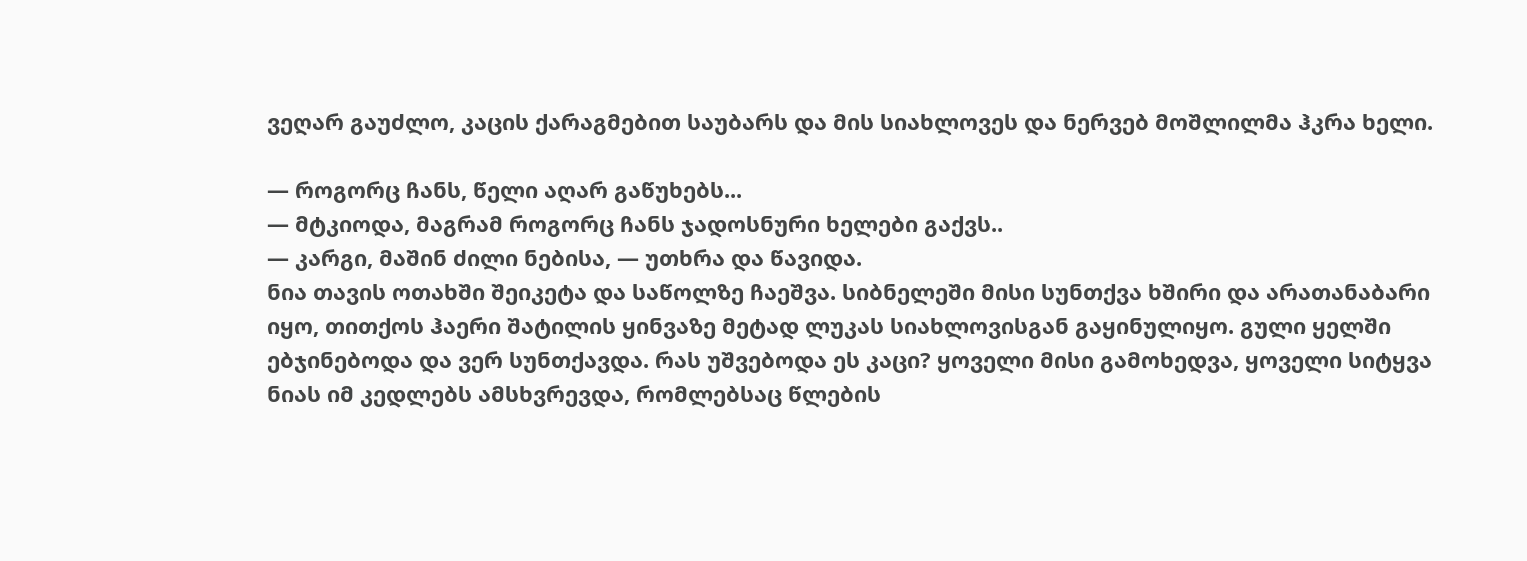ვეღარ გაუძლო, კაცის ქარაგმებით საუბარს და მის სიახლოვეს და ნერვებ მოშლილმა ჰკრა ხელი.

— როგორც ჩანს, წელი აღარ გაწუხებს...
— მტკიოდა, მაგრამ როგორც ჩანს ჯადოსნური ხელები გაქვს..
— კარგი, მაშინ ძილი ნებისა, — უთხრა და წავიდა.
ნია თავის ოთახში შეიკეტა და საწოლზე ჩაეშვა. სიბნელეში მისი სუნთქვა ხშირი და არათანაბარი იყო, თითქოს ჰაერი შატილის ყინვაზე მეტად ლუკას სიახლოვისგან გაყინულიყო. გული ყელში ებჯინებოდა და ვერ სუნთქავდა. რას უშვებოდა ეს კაცი? ყოველი მისი გამოხედვა, ყოველი სიტყვა ნიას იმ კედლებს ამსხვრევდა, რომლებსაც წლების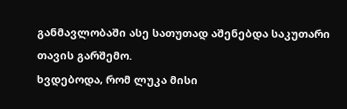განმავლობაში ასე სათუთად აშენებდა საკუთარი თავის გარშემო.
ხვდებოდა, რომ ლუკა მისი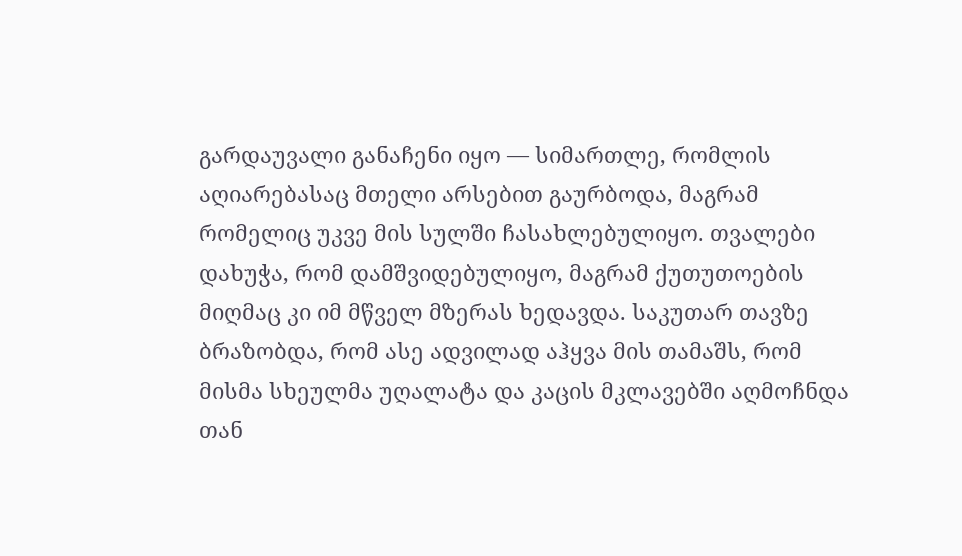გარდაუვალი განაჩენი იყო — სიმართლე, რომლის აღიარებასაც მთელი არსებით გაურბოდა, მაგრამ რომელიც უკვე მის სულში ჩასახლებულიყო. თვალები დახუჭა, რომ დამშვიდებულიყო, მაგრამ ქუთუთოების მიღმაც კი იმ მწველ მზერას ხედავდა. საკუთარ თავზე ბრაზობდა, რომ ასე ადვილად აჰყვა მის თამაშს, რომ მისმა სხეულმა უღალატა და კაცის მკლავებში აღმოჩნდა თან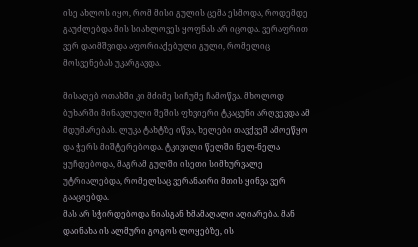ისე ახლოს იყო, რომ მისი გულის ცემა ესმოდა, როდემდე გაუძლებდა მის სიახლოვეს ყოფნას არ იცოდა. ვერაფრით ვერ დაიმშვიდა აფორიაქებული გული, რომელიც მოსვენებას უკარგავდა.

მისაღებ ოთახში კი მძიმე სიჩუმე ჩამოწვა. მხოლოდ ბუხარში მინავლული შეშის ფხვიერი ტკაცუნი არღვევდა ამ მდუმარებას. ლუკა ტახტზე იწვა, ხელები თავქვეშ ამოეწყო და ჭერს მიშტერებოდა. ტკივილი წელში ნელ-ნელა ყუჩდებოდა, მაგრამ გულში ისეთი სიმხურვალე უტრიალებდა, რომელსაც ვერანაირი მთის ყინვა ვერ გააციებდა.
მას არ სჭირდებოდა ნიასგან ხმამაღალი აღიარება. მან დაინახა ის ალმური გოგოს ლოყებზე, ის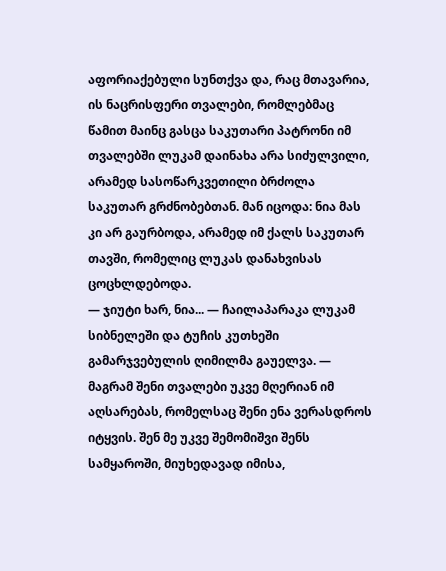აფორიაქებული სუნთქვა და, რაც მთავარია, ის ნაცრისფერი თვალები, რომლებმაც წამით მაინც გასცა საკუთარი პატრონი იმ თვალებში ლუკამ დაინახა არა სიძულვილი, არამედ სასოწარკვეთილი ბრძოლა საკუთარ გრძნობებთან. მან იცოდა: ნია მას კი არ გაურბოდა, არამედ იმ ქალს საკუთარ თავში, რომელიც ლუკას დანახვისას ცოცხლდებოდა.
— ჯიუტი ხარ, ნია... — ჩაილაპარაკა ლუკამ სიბნელეში და ტუჩის კუთხეში გამარჯვებულის ღიმილმა გაუელვა. — მაგრამ შენი თვალები უკვე მღერიან იმ აღსარებას, რომელსაც შენი ენა ვერასდროს იტყვის. შენ მე უკვე შემომიშვი შენს სამყაროში, მიუხედავად იმისა,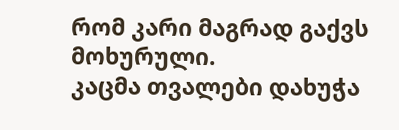რომ კარი მაგრად გაქვს მოხურული.
კაცმა თვალები დახუჭა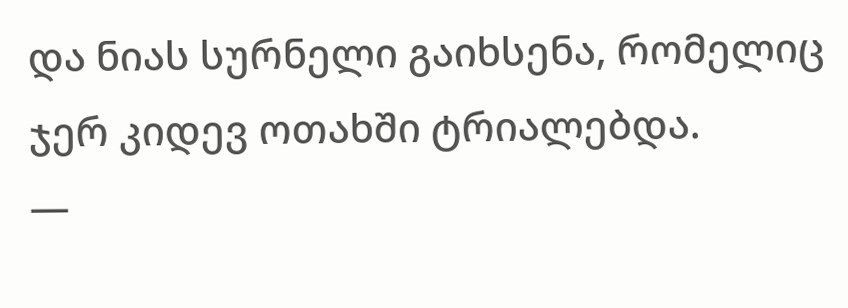და ნიას სურნელი გაიხსენა, რომელიც ჯერ კიდევ ოთახში ტრიალებდა.
—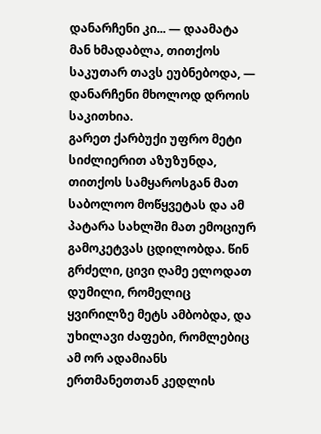დანარჩენი კი... — დაამატა მან ხმადაბლა, თითქოს საკუთარ თავს ეუბნებოდა, — დანარჩენი მხოლოდ დროის საკითხია.
გარეთ ქარბუქი უფრო მეტი სიძლიერით აზუზუნდა, თითქოს სამყაროსგან მათ საბოლოო მოწყვეტას და ამ პატარა სახლში მათ ემოციურ გამოკეტვას ცდილობდა. წინ გრძელი, ცივი ღამე ელოდათ დუმილი, რომელიც ყვირილზე მეტს ამბობდა, და უხილავი ძაფები, რომლებიც ამ ორ ადამიანს ერთმანეთთან კედლის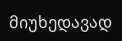მიუხედავად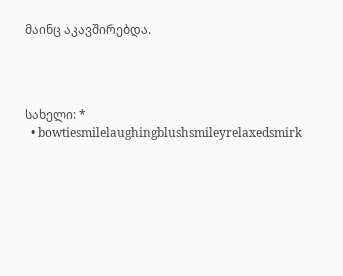მაინც აკავშირებდა.




სახელი: *
  • bowtiesmilelaughingblushsmileyrelaxedsmirk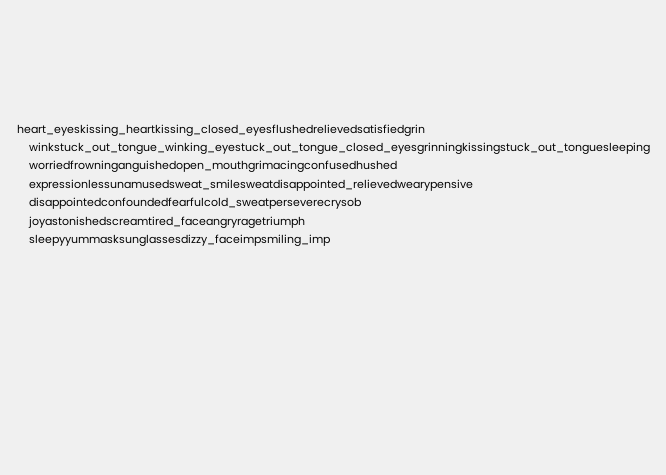heart_eyeskissing_heartkissing_closed_eyesflushedrelievedsatisfiedgrin
    winkstuck_out_tongue_winking_eyestuck_out_tongue_closed_eyesgrinningkissingstuck_out_tonguesleeping
    worriedfrowninganguishedopen_mouthgrimacingconfusedhushed
    expressionlessunamusedsweat_smilesweatdisappointed_relievedwearypensive
    disappointedconfoundedfearfulcold_sweatperseverecrysob
    joyastonishedscreamtired_faceangryragetriumph
    sleepyyummasksunglassesdizzy_faceimpsmiling_imp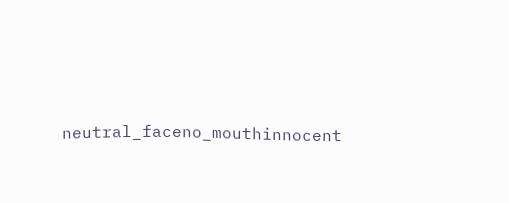neutral_faceno_mouthinnocent